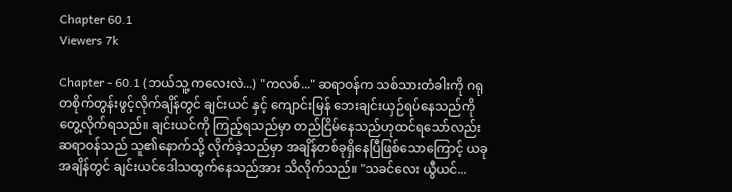Chapter 60.1
Viewers 7k

Chapter - 60.1 (ဘယ်သူ့ ကလေးလဲ...) "ကလစ်..." ဆရာဝန်က သစ်သားတံခါးကို ဂရုတစိုက်တွန်းဖွင့်လိုက်ချိန်တွင် ချင်းယင် နှင့် ကျောင်းမြန် ဘေးချင်းယှဉ်ရပ်နေသည်ကို တွေ့လိုက်ရသည်။ ချင်းယင်ကို ကြည့်ရသည်မှာ တည်ငြိမ်နေသည်ဟုထင်ရသော်လည်း ဆရာဝန်သည် သူ၏နောက်သို့ လိုက်ခဲ့သည်မှာ အချိန်တစ်ခုရှိနေပြီဖြစ်သောကြောင့် ယခုအချိန်တွင် ချင်းယင်ဒေါသထွက်နေသည်အား သိလိုက်သည်။ "သခင်လေး ယွီယင်...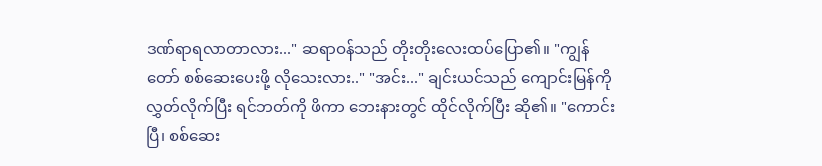ဒဏ်ရာရလာတာလား..." ဆရာဝန်သည် တိုးတိုးလေးထပ်ပြော၏။ "ကျွန်တော် ‌စစ်ဆေးပေးဖို့ လိုသေးလား.." "အင်း..." ချင်းယင်သည် ကျောင်းမြန်ကို လွှတ်လိုက်ပြီး ရင်ဘတ်ကို ဖိကာ ဘေးနားတွင် ထိုင်လိုက်ပြီး ဆို၏။ "ကောင်းပြီ၊ စစ်ဆေး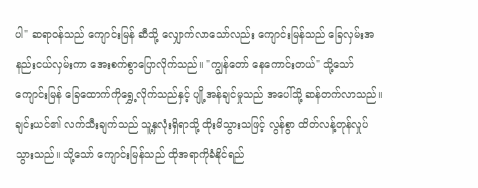ပါ" ဆရာဝန်သည် ကျောင်းမြန် ဆီသို့ လျှောက်လာသော်လည်း ကျောင်းမြန်သည် ခြေလှမ်းအနည်းငယ်လှမ်းကာ အေးစက်စွာပြောလိုက်သည်။ "ကျွန်တော် နေကောင်းတယ်" သို့သော် ကျောင်းမြန် ခြေထောက်ကိုရွှေ့လိုက်သည်နှင့် ပျို့အန်ချင်မှုသည် အပေါ်သို့ ဆန်တက်လာသည်။ ချင်းယင်၏ လက်သီးချက်သည် သူ့နှလုံးရှိရာသို့ ထိုးမိသွားသဖြင့် လွန်စွာ ထိတ်လန့်တုန်လှုပ်သွားသည်။ သို့သော် ကျောင်းမြန်သည် ထိုအရာကိုခံနိုင်ရည်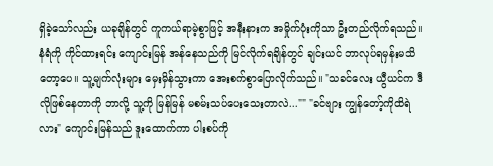ရှိခဲ့သော်လည်း ယခုချိန်တွင် ကူကယ်ရာမဲ့စွာဖြင့် အနီးနားက အမှိုက်ပုံးကိုသာ ဦးတည်လိုက်ရသည်။ နံရံကို ကိုင်ထားရင်း ကျောင်းမြန် အန်နေသည်ကို မြင်လိုက်ရချိန်တွင် ချင်းယင် ဘာလုပ်ရမှန်းမသိတော့ပေ။ သူ့မျက်လုံးများ မှေးမှိန်သွားကာ အေးစက်စွာပြောလိုက်သည်။ "သခင်လေး ယွီယင်က ဒီလိုဖြစ်‌နေတာကို ဘာလို့ သူ့ကို မြန်မြန် မစမ်းသပ်ပေးသေးတာလဲ..."" "ခင်ဗျား ကျွန်တော့်ကိုထိရဲလား" ကျောင်းမြန်သည် ဒူးထောက်ကာ ပါးစပ်ကို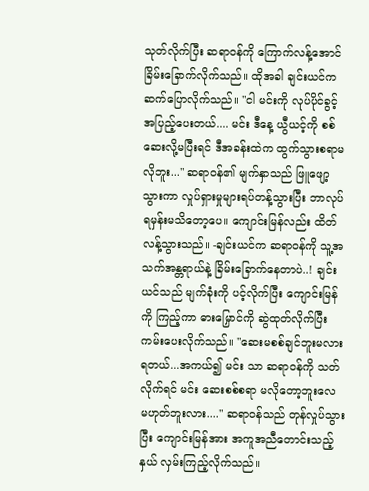သုတ်လိုက်ပြီး ဆရာဝန်ကို ကြောက်လန့်အောင် ခြိမ်းခြောက်လိုက်သည်။ ထိုအခါ ချင်းယင်က ဆက်ပြောလိုက်သည်။ "ငါ မင်းကို လုပ်ပိုင်ခွင့် အပြည့်ပေးတယ်.... မင်း ဒီနေ့ ယွီယင့်ကို စစ်ဆေးလို့မပြီးရင် ဒီအခန်းထဲက ထွက်သွားစရာမလိုဘူး..." ဆရာဝန်၏ မျက်နှာသည် ဖြူဖျော့သွားကာ လှုပ်ရှားမှုများရပ်တန့်သွားပြီး ဘာလုပ်ရမှန်းမသိတော့ပေ။ ကျောင်းမြန်လည်း ထိတ်လန့်သွားသည်။ -ချင်းယင်က ဆရာဝန်ကို သူ့အသက်အန္တရာယ်နဲ့ ခြိမ်းခြောက်နေတာပဲ..! ချင်းယင်သည် မျက်ခုံးကို ပင့်လိုက်ပြီး ကျောင်းမြန်ကို ကြည့်ကာ ဓားမြှောင်ကို ဆွဲထုတ်လိုက်ပြီး ကမ်းပေးလိုက်သည်။ "ဆေးမစစ်ချင်ဘူးမလား ရတယ်...အကယ်၍ မင်း သာ ဆရာဝန်ကို သတ်လိုက်ရင် မင်း ဆေးစစ်စရာ မလိုတော့ဘူးလေ မဟုတ်ဘူးလား...." ဆရာဝန်သည် တုန်လှုပ်သွားပြီး ကျောင်းမြန်အား အကူအညီတောင်းသည့်နှယ် လှမ်းကြည့်လိုက်သည်။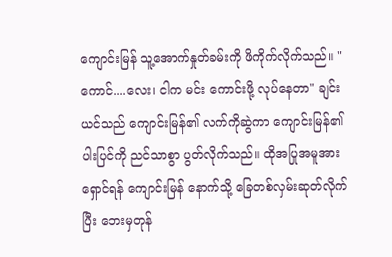ကျောင်းမြန် သူ့အောက်နှုတ်ခမ်းကို ဖိကိုက်လိုက်သည်။ "ကောင်....လေး၊ ငါက မင်း ကောင်းဖို့ လုပ်နေတာ" ချင်းယင်သည် ကျောင်းမြန်၏ လက်ကိုဆွဲကာ ကျောင်းမြန်၏ ပါးပြင်ကို ညင်သာစွာ ပွတ်လိုက်သည်။ ထိုအပြုအမူအား ရှောင်ရန် ကျောင်းမြန် နောက်သို့ ခြေတစ်လှမ်းဆုတ်လိုက်ပြီး ဘေးမှတုန်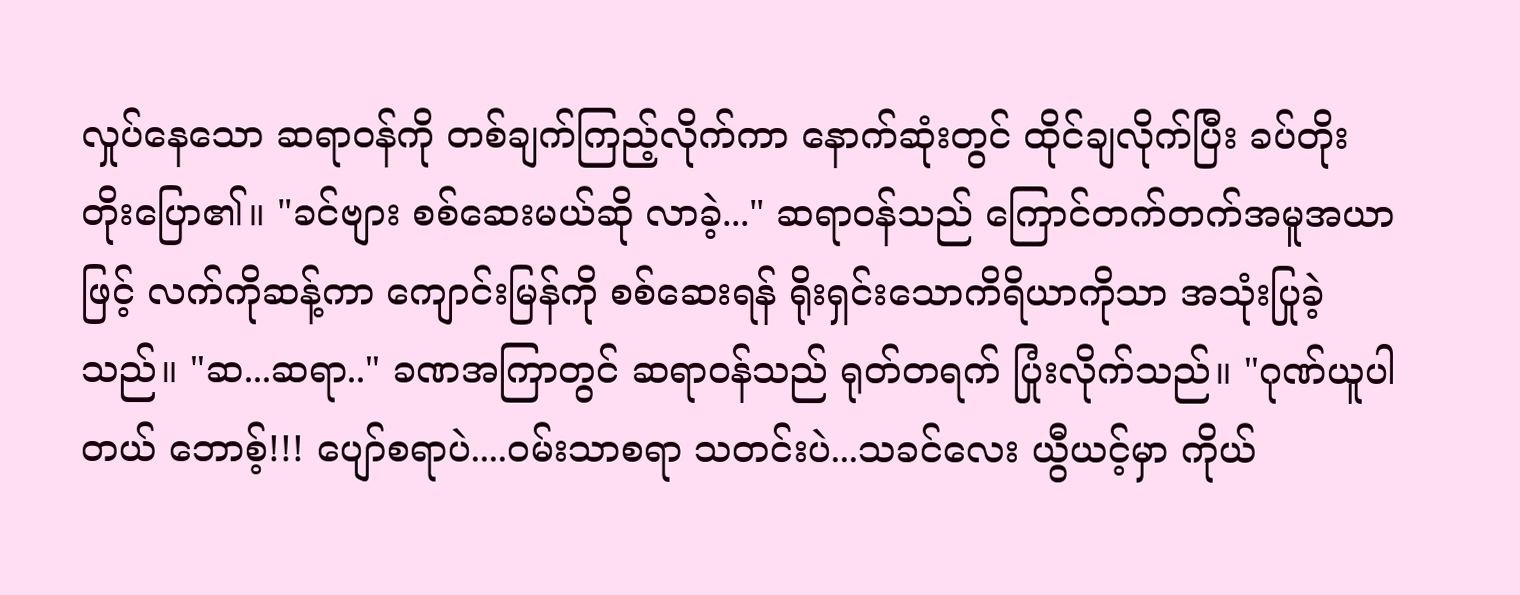လှုပ်နေသော ဆရာဝန်ကို တစ်ချက်ကြည့်လိုက်ကာ နောက်ဆုံးတွင် ထိုင်ချလိုက်ပြီး ခပ်တိုးတိုးပြော၏။ "ခင်ဗျား စစ်ဆေးမယ်ဆို လာခဲ့..." ဆရာဝန်သည် ကြောင်တက်တက်အမူအယာဖြင့် လက်ကိုဆန့်ကာ ကျောင်းမြန်ကို စစ်ဆေးရန် ရိုးရှင်းသောကိရိယာကိုသာ အသုံးပြုခဲ့သည်။ "ဆ...ဆရာ.." ခဏအကြာတွင် ဆရာဝန်သည် ရုတ်တရက် ပြုံးလိုက်သည်။ "ဂုဏ်ယူပါတယ် ဘောစ့်!!! ပျော်စရာပဲ....ဝမ်းသာစရာ သတင်းပဲ...သခင်လေး ယွီယင့်မှာ ကိုယ်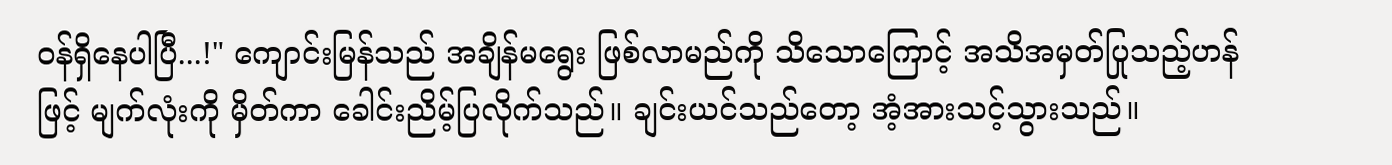ဝန်ရှိနေပါပြီ...!" ကျောင်းမြန်သည် အချိန်မရွေး ဖြစ်လာမည်ကို သိသောကြောင့် အသိအမှတ်ပြုသည့်ဟန်ဖြင့် မျက်လုံးကို မှိတ်ကာ ခေါင်းညိမ့်ပြလိုက်သည်။ ချင်းယင်သည်တော့ အံ့အားသင့်သွားသည်။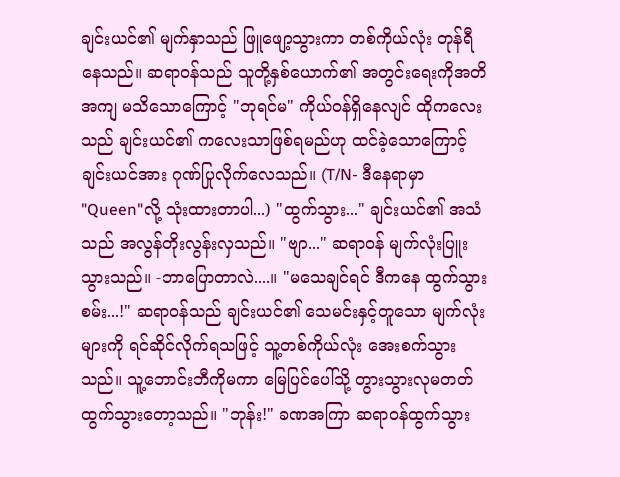ချင်းယင်၏ မျက်နှာသည် ဖြူဖျော့သွားကာ တစ်ကိုယ်လုံး တုန်ရီနေသည်။ ဆရာဝန်သည် သူတို့နှစ်ယောက်၏ အတွင်းရေးကိုအတိအကျ မသိသောကြောင့် "ဘုရင်မ" ကိုယ်ဝန်ရှိနေလျင် ထိုကလေးသည် ချင်းယင်၏ ကလေးသာဖြစ်ရမည်ဟု ထင်ခဲ့သောကြောင့် ချင်းယင်အား ဂုဏ်ပြုလိုက်လေသည်။ (T/N- ဒီနေရာမှာ "Queen"လို့ သုံးထားတာပါ...) "ထွက်သွား..." ချင်းယင်၏ အသံသည် အလွန်တိုးလွန်းလှသည်။ "ဗျာ..." ဆရာဝန် မျက်လုံးပြူးသွားသည်။ -ဘာပြောတာလဲ....။ "မသေချင်ရင် ဒီကနေ ထွက်သွားစမ်း...!" ဆရာဝန်သည် ချင်းယင်၏ သေမင်းနှင့်တူသော မျက်လုံးများကို ရင်ဆိုင်လိုက်ရသဖြင့် သူ့တစ်ကိုယ်လုံး အေးစက်သွားသည်။ သူ့ဘောင်းဘီကိုမကာ မြေပြင်ပေါ်သို့ တွားသွားလုမတတ် ထွက်သွားတော့သည်။ "ဘုန်း!" ခဏအကြာ ဆရာဝန်ထွက်သွား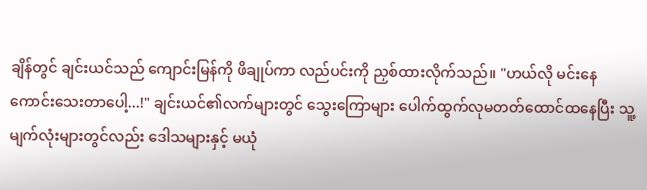ချိန်တွင် ချင်းယင်သည် ကျောင်းမြန်ကို ဖိချုပ်ကာ လည်ပင်းကို ညှစ်ထားလိုက်သည်။ "ဟယ်လို မင်းနေကောင်းသေးတာပေါ့...!" ချင်းယင်၏လက်များတွင် သွေးကြောများ ပေါက်ထွက်လုမတတ်ထောင်ထနေပြီး သူ့မျက်လုံးများတွင်လည်း ဒေါသများနှင့် မယုံ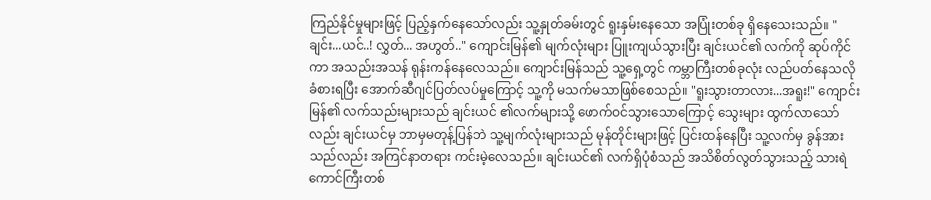ကြည်နိုင်မှုများဖြင့် ပြည့်နှက်နေသော်လည်း သူ့နှုတ်ခမ်းတွင် ရူးနှမ်းနေသော အပြုံးတစ်ခု ရှိနေသေးသည်။ "ချင်း...ယင်..! လွှတ်... အဟွတ်.." ကျောင်းမြန်၏ မျက်လုံးများ ပြူးကျယ်သွားပြီး ချင်းယင်၏ လက်ကို ဆုပ်ကိုင်ကာ အသည်းအသန် ရုန်းကန်နေလေသည်။ ကျောင်းမြန်သည် သူ့ရှေ့တွင် ကမ္ဘာကြီးတစ်ခုလုံး လည်ပတ်နေသလို ခံစားရပြီး အောက်ဆီဂျင်ပြတ်လပ်မှုကြောင့် သူ့ကို မသက်မသာဖြစ်စေသည်။ "ရူးသွားတာလား...အရူး!" ကျောင်းမြန်၏ လက်သည်းများသည် ချင်းယင် ၏လက်များသို့ ဖောက်ဝင်သွားသောကြောင့် သွေးများ ထွက်လာသော်လည်း ချင်းယင်မှ ဘာမှမတုန့်ပြန်ဘဲ သူ့မျက်လုံးများသည် မုန်တိုင်းများဖြင့် ပြင်းထန်နေပြီး သူ့လက်မှ ခွန်အားသည်လည်း အကြင်နာတရား ကင်းမဲ့လေသည်။ ချင်းယင်၏ လက်ရှိပုံစံသည် အသိစိတ်လွတ်သွားသည့် သားရဲကောင်ကြီးတစ်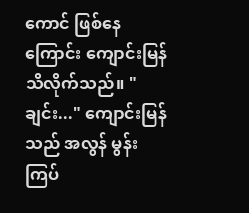ကောင် ဖြစ်နေကြောင်း ကျောင်းမြန် သိလိုက်သည်။ "ချင်း..." ကျောင်းမြန်သည် အလွန် မွန်းကြပ်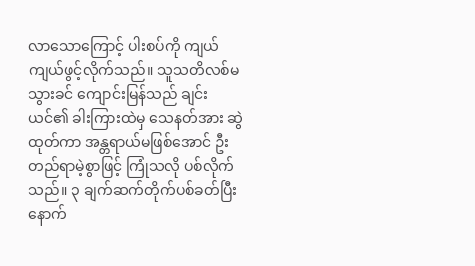လာသောကြောင့် ပါးစပ်ကို ကျယ်ကျယ်ဖွင့်လိုက်သည်။ သူသတိလစ်မသွားခင် ကျောင်းမြန်သည် ချင်းယင်၏ ခါးကြားထဲမှ သေနတ်အား ဆွဲထုတ်ကာ အန္တရာယ်မဖြစ်‌အောင် ဦးတည်ရာမဲ့စွာဖြင့် ကြုံသလို ပစ်လိုက်သည်။ ၃ ချက်ဆက်တိုက်ပစ်ခတ်ပြီးနောက်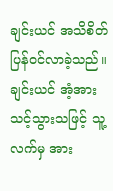ချင်းယင် အသိစိတ် ပြန်ဝင်လာခဲ့သည်။ ချင်းယင် အံ့အားသင့်သွားသဖြင့် သူ့လက်မှ အား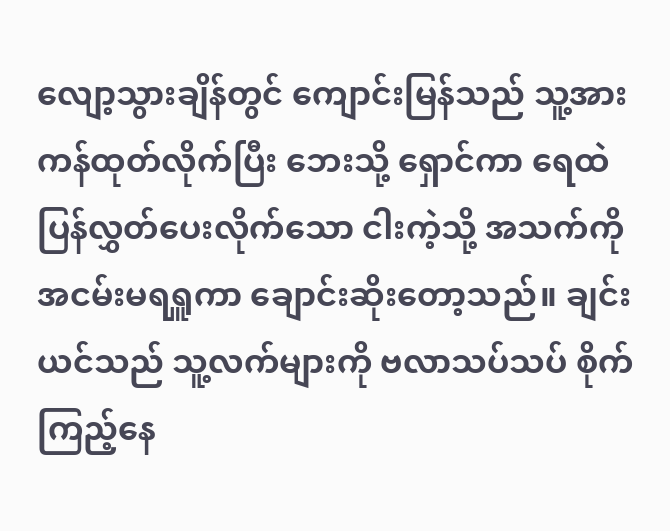လျော့သွားချိန်တွင် ကျောင်းမြန်သည် သူ့အားကန်ထုတ်လိုက်ပြီး ဘေးသို့ ရှောင်ကာ ရေထဲ ပြန်လွှတ်ပေးလိုက်သော ငါးကဲ့သို့ အသက်ကို အငမ်းမရရှူကာ ချောင်းဆိုးတော့သည်။ ချင်းယင်သည် သူ့လက်များကို ဗလာသပ်သပ် စိုက်ကြည့်နေ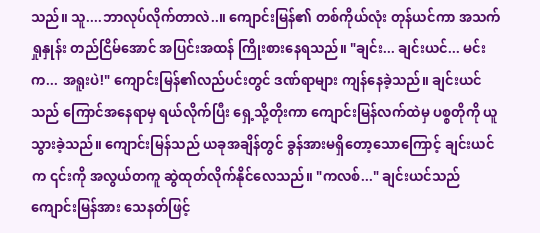သည်။ သူ....ဘာလုပ်လိုက်တာလဲ..။ ကျောင်းမြန်၏ တစ်ကိုယ်လုံး တုန်ယင်ကာ အသက်ရှုနှုန်း တည်ငြိမ်အောင် အပြင်းအထန် ကြိုးစားနေရသည်။ "ချင်း... ချင်းယင်... မင်းက... အရူးပဲ!" ကျောင်းမြန်၏လည်ပင်းတွင် ဒဏ်ရာများ ကျန်နေခဲ့သည်။ ချင်းယင်သည် ကြောင်အနေရာမှ ရယ်လိုက်ပြီး ရှေ့သို့တိုးကာ ကျောင်းမြန်လက်ထဲမှ ပစ္စတိုကို ယူသွားခဲ့သည်။ ကျောင်းမြန်သည် ယခုအချိန်တွင် ခွန်အားမရှိတော့သောကြောင့် ချင်းယင်က ၎င်းကို အလွယ်တကူ ဆွဲထုတ်လိုက်နိုင်လေသည်။ "ကလစ်..." ချင်းယင်သည် ကျောင်းမြန်အား သေနတ်ဖြင့်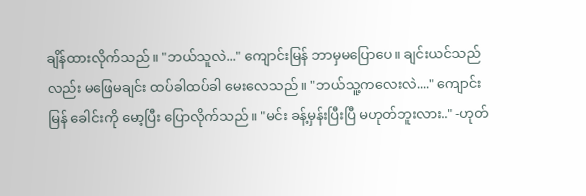ချိန်ထားလိုက်သည်။ "ဘယ်သူလဲ..." ကျောင်းမြန် ဘာမှမပြောပေ။ ချင်းယင်သည်လည်း မ‌ဖြေမချင်း ထပ်ခါထပ်ခါ မေးလေသည်။ "ဘယ်သူ့ကလေးလဲ...." ကျောင်းမြန် ခေါင်းကို မော့ပြီး ပြောလိုက်သည်။ "မင်း ခန့်မှန်းပြီးပြီ မဟုတ်ဘူးလား.." -ဟုတ်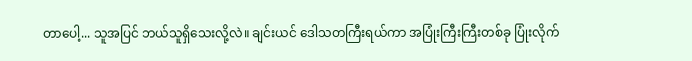တာ‌ပေါ့... သူအပြင် ဘယ်သူရှိ‌သေးလို့လဲ။ ချင်းယင် ဒေါသတကြီးရယ်ကာ အပြုံးကြီးကြီးတစ်ခု ပြုံးလိုက်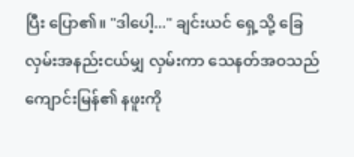ပြီး ပြော၏။ "ဒါပေါ့..." ချင်းယင် ရှေ့သို့ ခြေလှမ်းအနည်းငယ်မျှ လှမ်းကာ သေနတ်အဝသည် ကျောင်းမြန်၏ နဖူးကို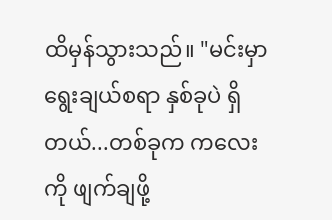ထိမှန်သွားသည်။ "မင်းမှာ ရွေးချယ်စရာ နှစ်ခုပဲ ရှိတယ်...တစ်ခုက ကလေးကို ဖျက်ချဖို့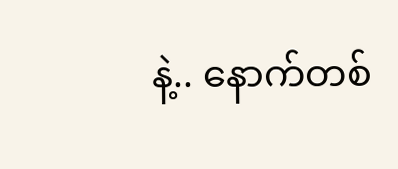နဲ့.. နောက်တစ်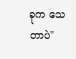ခုက သေတာပဲ"